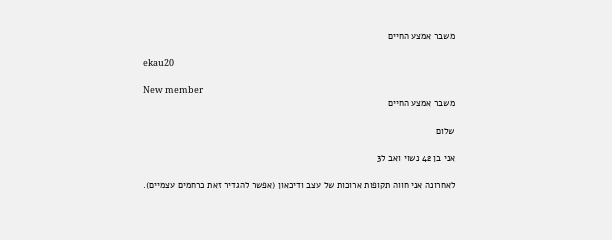משבר אמצע החיים

ekau20

New member
משבר אמצע החיים

שלום

אני בן 42 נשוי ואב ל3

לאחרונה אני חווה תקופות ארוכות של עצב ודיכאון (אפשר להגדיר זאת כרחמים עצמיים).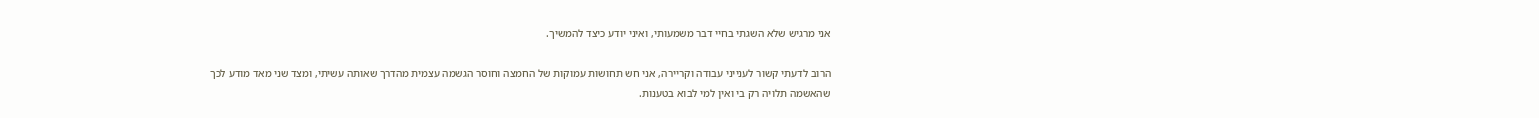אני מרגיש שלא השגתי בחיי דבר משמעותי, ואיני יודע כיצד להמשיך.

הרוב לדעתי קשור לענייני עבודה וקריירה, אני חש תחושות עמוקות של החמצה וחוסר הגשמה עצמית מהדרך שאותה עשיתי, ומצד שני מאד מודע לכך שהאשמה תלויה רק בי ואין למי לבוא בטענות.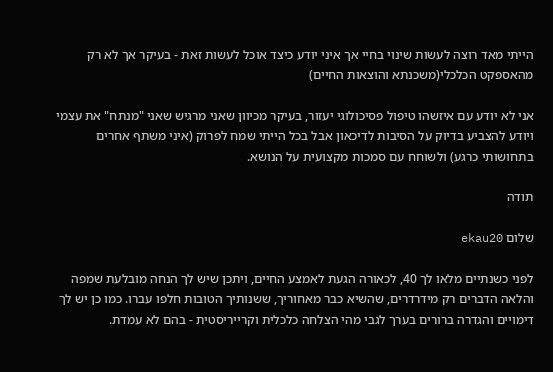הייתי מאד רוצה לעשות שינוי בחיי אך איני יודע כיצד אוכל לעשות זאת - בעיקר אך לא רק מהאספקט הכלכלי(משכנתא והוצאות החיים)

אני לא יודע עם איזשהו טיפול פסיכולוגי יעזור, בעיקר מכיוון שאני מרגיש שאני "מנתח" את עצמי ויודע להצביע בדיוק על הסיבות לדיכאון אבל בכל הייתי שמח לפרוק (איני משתף אחרים בתחושותי כרגע) ולשוחח עם סמכות מקצועית על הנושא.

תודה

שלום ekau20

לפני כשנתיים מלאו לך 40, לכאורה הגעת לאמצע החיים, ויתכן שיש לך הנחה מובלעת שמפה והלאה הדברים רק מידרדרים, שהשיא כבר מאחוריך, ששנותיך הטובות חלפו עברו. כמו כן יש לך דימויים והגדרה ברורים בערך לגבי מהי הצלחה כלכלית וקרייריסטית - בהם לא עמדת.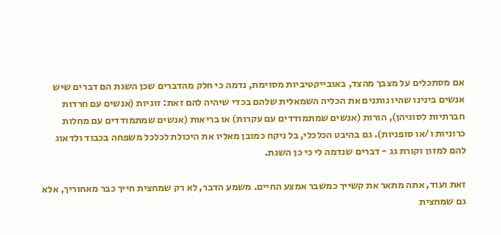אם מסתכלים על מצבך מהצד, באובייקטיביות מסוימת, נדמה כי חלק מהדברים שכן השגת הם דברים שיש אנשים בינינו שהיו נותנים את הכליה השמאלית שלהם בכדי שיהיה להם זאת: זוגיות (אנשים עם חרדות חברתיות לסוגיהן), הורות (אנשים שמתמודדים עם עקרות) או בריאות (אנשים שמתמודדים עם מחלות כרוניות ו/או סופניות). גם בהיבט הכלכלי, בל ניקח כמובן מאליו את היכולת לכלכל משפחה בכבוד ולדאוג להם למזון וקורת גג - דברים שנדמה לי כי כן השגת.

זאת ועוד, אתה מתאר את קשייך כמשבר אמצע החיים. משמע הדבר, לא רק שמחצית חייך כבר מאחוריך, אלא גם שמחצית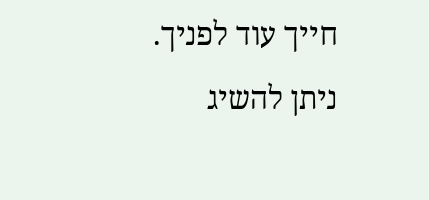חייך עוד לפניך. ניתן להשיג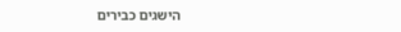הישגים כבירים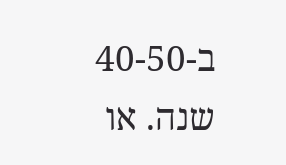ב-40-50 שנה. או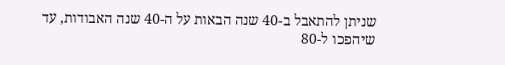שניתן להתאבל ב-40 שנה הבאות על ה-40 שנה האבודות, עד שיהפכו ל-80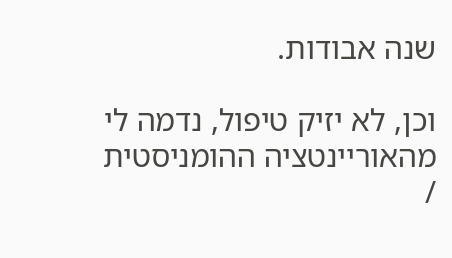שנה אבודות.

וכן, לא יזיק טיפול, נדמה לי מהאוריינטציה ההומניסטית /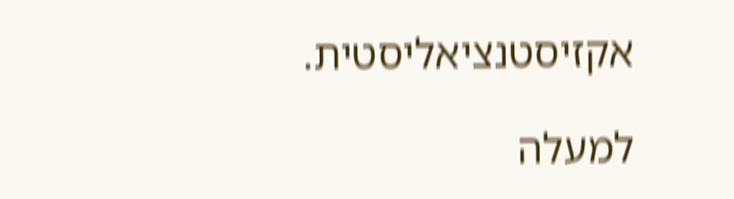אקזיסטנציאליסטית.

למעלה